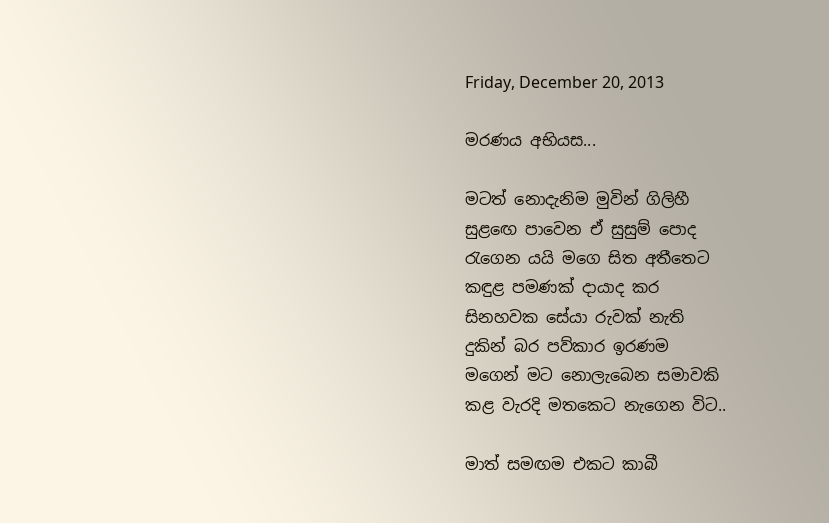Friday, December 20, 2013

මරණය අභියස...

මටත් නොදැනිම මුවින් ගිලිහී
සුළඟෙ පාවෙන ඒ සුසුම් පොද
රැගෙන යයි මගෙ සිත අතීතෙට
කඳුළ පමණක් දායාද කර
සිනහවක සේයා රුවක් නැති
දුකින් බර පව්කාර ඉරණම
මගෙන් මට නොලැබෙන සමාවකි
කළ වැරදි මතකෙට නැගෙන විට..

මාත් සමඟම එකට කාබී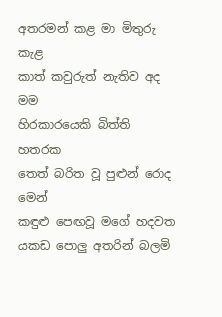අතරමන් කළ මා මිතුරු කැළ
කාත් කවුරුත් නැතිව අද මම
හිරකාරයෙකි බිත්ති හතරක
තෙත් බරිත වූ පුළුන් රොද මෙන්
කඳුළු පෙඟවූ මගේ හදවත
යකඩ පොලු අතරින් බලමි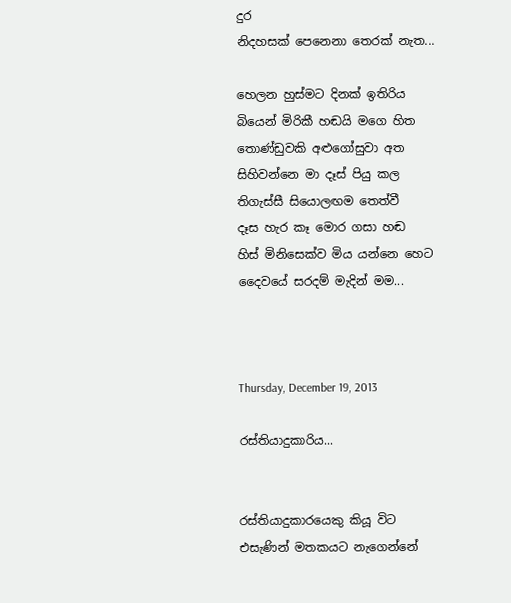දුර
නිදහසක් පෙනෙනා තෙරක් නැත...

හෙලන හුස්මට දිනක් ඉතිරිය
බියෙන් මිරිකී හඬයි මගෙ හිත
තොණ්ඩුවකි අළුගෝසුවා අත
සිහිවන්නෙ මා දෑස් පියු කල
තිගැස්සී සියොලඟම තෙත්වී
දෑස හැර කෑ මොර ගසා හඬ
හිස් මිනිසෙක්ව මිය යන්නෙ හෙට
දෛවයේ සරදම් මැදින් මම...



Thursday, December 19, 2013

රස්තියාදුකාරිය...


රස්තියාදුකාරයෙකු කියූ විට එසැණින් මතකයට නැගෙන්නේ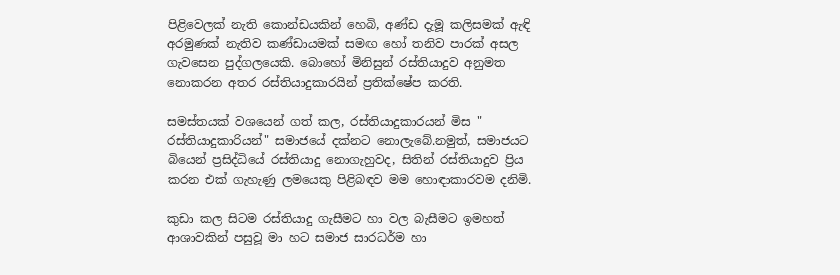පිළිවෙලක් නැති කොන්ඩයකින් හෙබි, අණ්ඩ දැමූ කලිසමක් ඇඳි අරමුණක් නැතිව කණ්ඩායමක් සමඟ හෝ තනිව පාරක් අසල ගැවසෙන පුද්ගලයෙකි. බොහෝ මිනිසුන් රස්තියාදුව අනුමත නොකරන අතර රස්තියාදුකාරයින් ප්‍රතික්ෂේප කරති.

සමස්තයක් වශයෙන් ගත් කල, රස්තියාදුකාරයන් මිස " රස්තියාදුකාරියන්" සමාජයේ දක්නට නොලැබේ.නමුත්, සමාජයට බියෙන් ප්‍රසිද්ධියේ රස්තියාදු නොගැහුවද, සිතින් රස්තියාදුව ප්‍රිය කරන එක් ගැහැණු ලමයෙකු පිළිබඳව මම හොඳාකාරවම දනිමි.

කුඩා කල සිටම රස්තියාදු ගැසීමට හා වල බැසීමට ඉමහත් ආශාවකින් පසුවූ මා හට සමාජ සාරධර්ම හා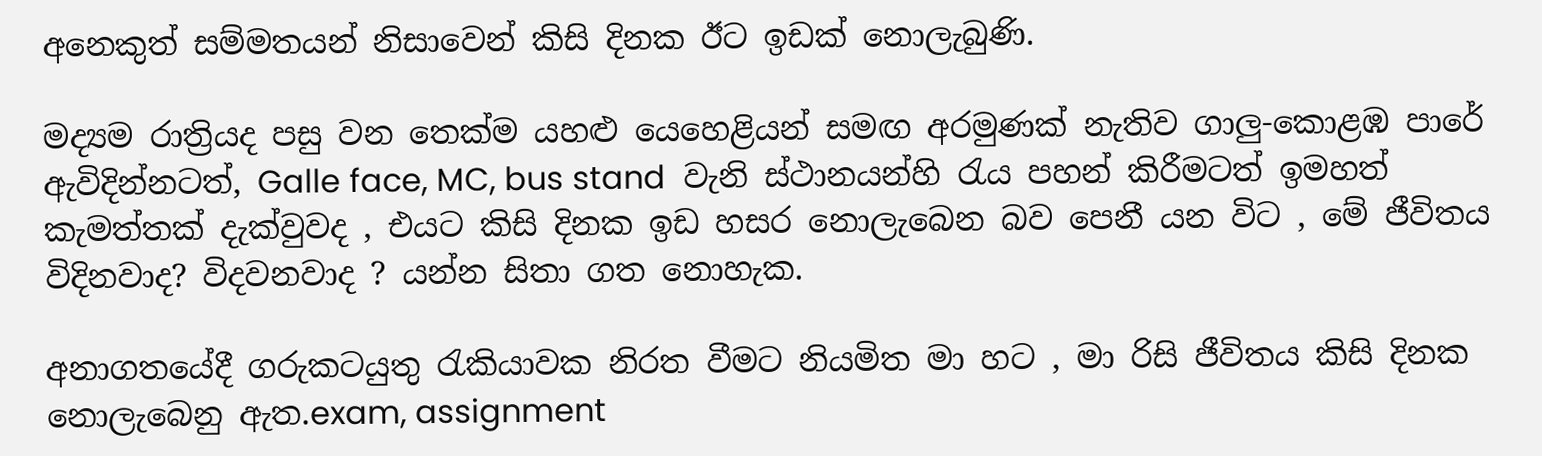අනෙකුත් සම්මතයන් නිසාවෙන් කිසි දිනක ඊට ඉඩක් නොලැබුණි.

මද්‍යම රාත්‍රියද පසු වන තෙක්ම යහළු යෙහෙළියන් සමඟ අරමුණක් නැතිව ගාලු-කොළඹ පාරේ ඇවිදින්නටත්, Galle face, MC, bus stand  වැනි ස්ථානයන්හි රැය පහන් කිරීමටත් ඉමහත් කැමත්තක් දැක්වුවද , එයට කිසි දිනක ඉඩ හසර නොලැබෙන බව පෙනී යන විට , මේ ජීවිතය විදිනවාද? විදවනවාද ? යන්න සිතා ගත නොහැක.

අනාගතයේදී ගරුකටයුතු රැකියාවක නිරත වීමට නියමිත මා හට , මා රිසි ජීවිතය කිසි දිනක නොලැබෙනු ඇත.exam, assignment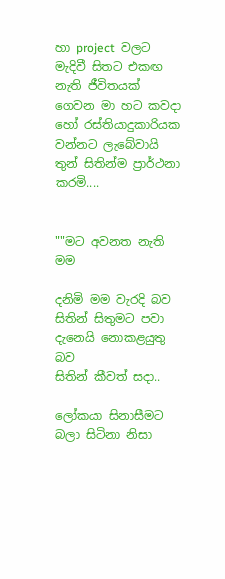හා project  වලට මැදිවී සිතට එකඟ නැති ජීවිතයක් ගෙවන මා හට කවදා හෝ රස්තියාදුකාරියක වන්නට ලැබේවායි තුන් සිතින්ම ප්‍රාර්ථනා කරමි....


""මට අවනත නැති මම

දනිමි මම වැරදි බව
සිතින් සිතුමට පවා
දැනෙයි නොකළයුතු බව
සිතින් කීවත් සදා..

ලෝකයා සිනාසීමට
බලා සිටිනා නිසා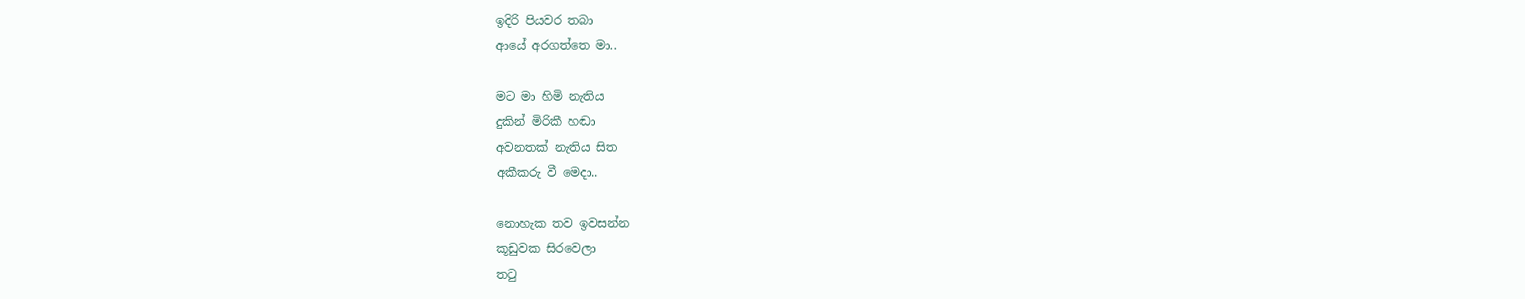ඉදිරි පියවර තබා
ආයේ අරගත්තෙ මා..

මට මා හිමි නැතිය
දුකින් මිරිකී හඬා
අවනතක් නැතිය සිත
අකීකරු වී මෙදා..

නොහැක තව ඉවසන්න
කූඩුවක සිරවෙලා
තටු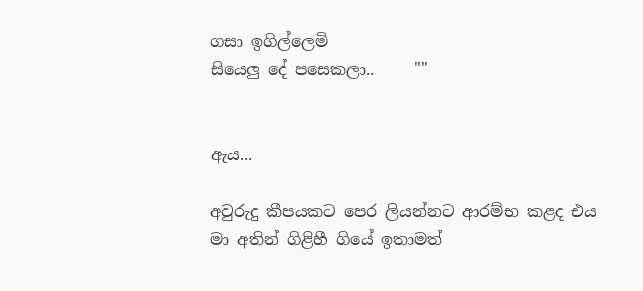ගසා ඉගිල්ලෙමි
සියෙලු දේ පසෙකලා..     ""


ඇය...

අවුරුදු කීපයකට පෙර ලියන්නට ආරම්භ කළද එය මා අතින් ගිළිහී ගියේ ඉතාමත්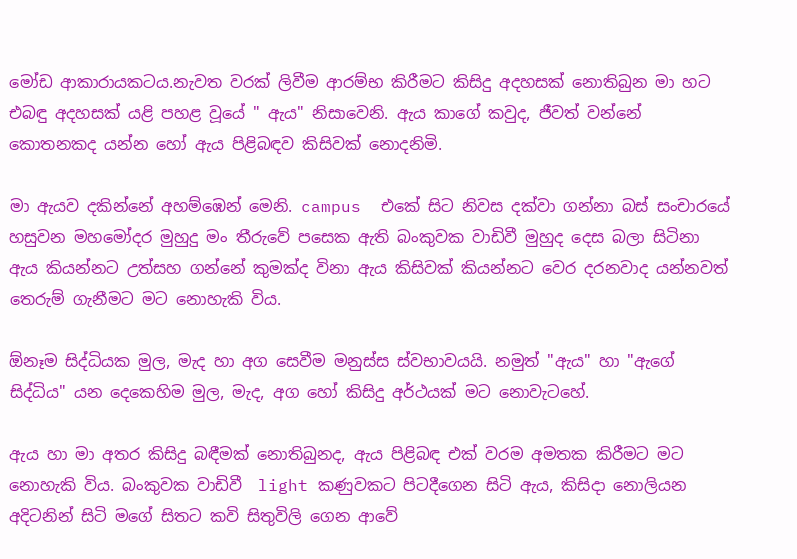මෝඩ ආකාරායකටය.නැවත වරක් ලිවීම ආරම්භ කිරීමට කිසිදු අදහසක් නොතිබුන මා හට එබඳු අදහසක් යළි පහළ වූයේ " ඇය" නිසාවෙනි. ඇය කාගේ කවුද, ජීවත් වන්නේ කොතනකද යන්න හෝ ඇය පිළිබඳව කිසිවක් නොදනිමි.

මා ඇයව දකින්නේ අහම්ඹෙන් මෙනි. campus  එකේ සිට නිවස දක්වා ගන්නා බස් සංචාරයේ හසුවන මහමෝදර මුහුදු මං තීරුවේ පසෙක ඇති බංකුවක වාඩිවී මුහුද දෙස බලා සිටිනා ඇය කියන්නට උත්සහ ගන්නේ කුමක්ද විනා ඇය කිසිවක් කියන්නට වෙර දරනවාද යන්නවත් තෙරුම් ගැනීමට මට නොහැකි විය.

ඕනෑම සිද්ධියක මුල, මැද හා අග සෙවීම මනුස්ස ස්වභාවයයි. නමුත් "ඇය" හා "ඇගේ සිද්ධිය" යන දෙකෙහිම මුල, මැද, අග හෝ කිසිදු අර්ථයක් මට නොවැටහේ.

ඇය හා මා අතර කිසිදු බඳීමක් නොතිබුනද, ඇය පිළිබඳ එක් වරම අමතක කිරීමට මට නොහැකි විය. බංකුවක වාඩිවී  light කණුවකට පිටදීගෙන සිටි ඇය, කිසිදා නොලියන අදිටනින් සිටි මගේ සිතට කවි සිතුවිලි ගෙන ආවේ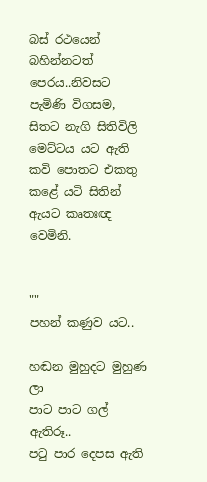බස් රථයෙන් බහින්නටත් පෙරය..නිවසට පැමිණි විගසම, සිතට නැගි සිතිවිලි මෙට්ටය යට ඇති කවි පොතට එකතු කළේ යටි සිතින් ඇයට කෘතඃඥ වෙමිනි.


""
පහන් කණුව යට..

හඬන මුහුදට මුහුණ ලා
පාට පාට ගල් ඇතිරූ..
පටු පාර දෙපස ඇති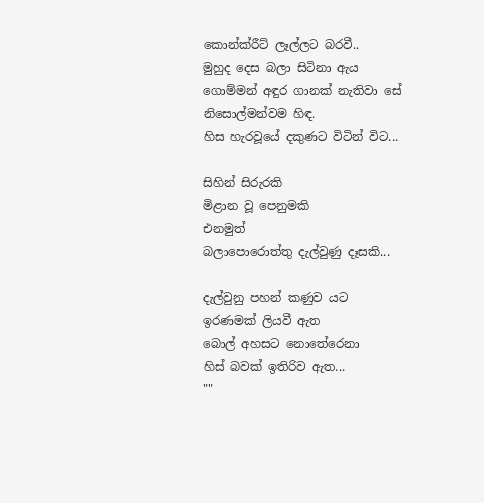කොන්ක්රීට් ලෑල්ලට බරවී..
මුහුද දෙස බලා සිටිනා ඇය
ගොම්මන් අඳුර ගානක් නැතිවා සේ
නිසොල්මන්වම හිඳ.
හිස හැරවූයේ දකුණට විටින් විට...

සිහින් සිරුරකි
මිළාන වූ පෙනුමකි
එනමුත්
බලාපොරොත්තු දැල්වුණු දෑසකි...

දැල්වුනු පහන් කණුව යට
ඉරණමක් ලියවී ඇත
බොල් අහසට නොතේරෙනා
හිස් බවක් ඉතිරිව ඇත...                        ""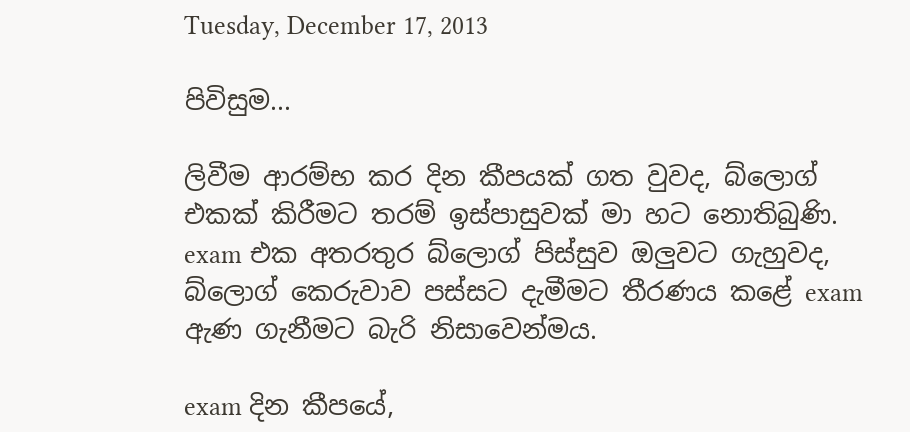Tuesday, December 17, 2013

පිවිසුම...

ලිවීම ආරම්භ කර දින කීපයක් ගත වුවද, බ්ලොග් එකක් කිරීමට තරම් ඉස්පාසුවක් මා හට නොතිබුණි. exam එක අතරතුර බ්ලොග් පිස්සුව ඔලුවට ගැහුවද, බ්ලොග් කෙරුවාව පස්සට දැමීමට තීරණය කළේ exam ඇණ ගැනීමට බැරි නිසාවෙන්මය.

exam දින කීපයේ,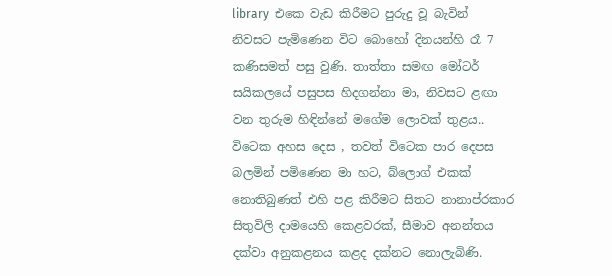library  එකෙ වැඩ කිරීමට පුරුදු වූ බැවින් නිවසට පැමිණෙන විට බොහෝ දිනයන්හි රෑ 7 කණිසමත් පසු වුණි. තාත්තා සමඟ මෝටර් සයිකලයේ පසුපස හිදගන්නා මා, නිවසට ළඟා වන තුරුම හිඳින්නේ මගේම ලොවක් තුළය..
විටෙක අහස දෙස , තවත් විටෙක පාර දෙපස බලමින් පමිණෙන මා හට, බ්ලොග් එකක් නොතිබුණත් එහි පළ කිරීමට සිතට නානාප්රකාර සිතුවිලි දාමයෙහි කෙළවරක්, සීමාව අනන්තය දක්වා අනුකළනය කළද දක්නට නොලැබිණි.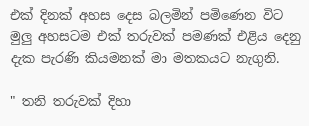එක් දිනක් අහස දෙස බලමින් පමිණෙන විට මුලු අහසටම එක් තරුවක් පමණක් එළිය දෙනු දැක පැරණි කියමනක් මා මතකයට නැගුනි.

" තනි තරුවක් දිහා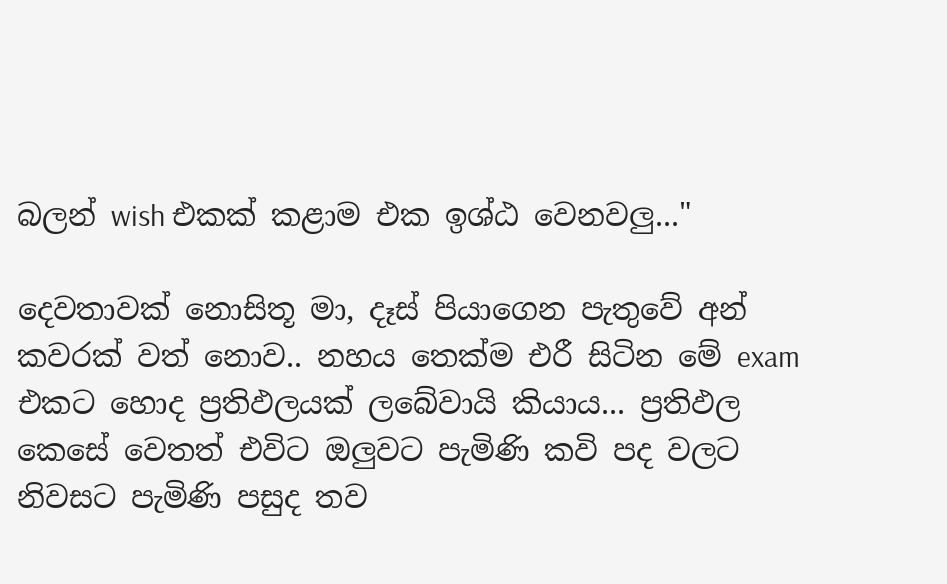බලන් wish එකක් කළාම එක ඉශ්ඨ වෙනවලු..."

දෙවතාවක් නොසිතූ මා, දෑස් පියාගෙන පැතුවේ අන් කවරක් වත් නොව.. නහය තෙක්ම එරී සිටින මේ exam එකට හොද ප්‍රතිඵලයක් ලබේවායි කියාය... ප්‍රතිඵල කෙසේ වෙතත් එවිට ඔලුවට පැමිණි කවි පද වලට නිවසට පැමිණි පසුද තව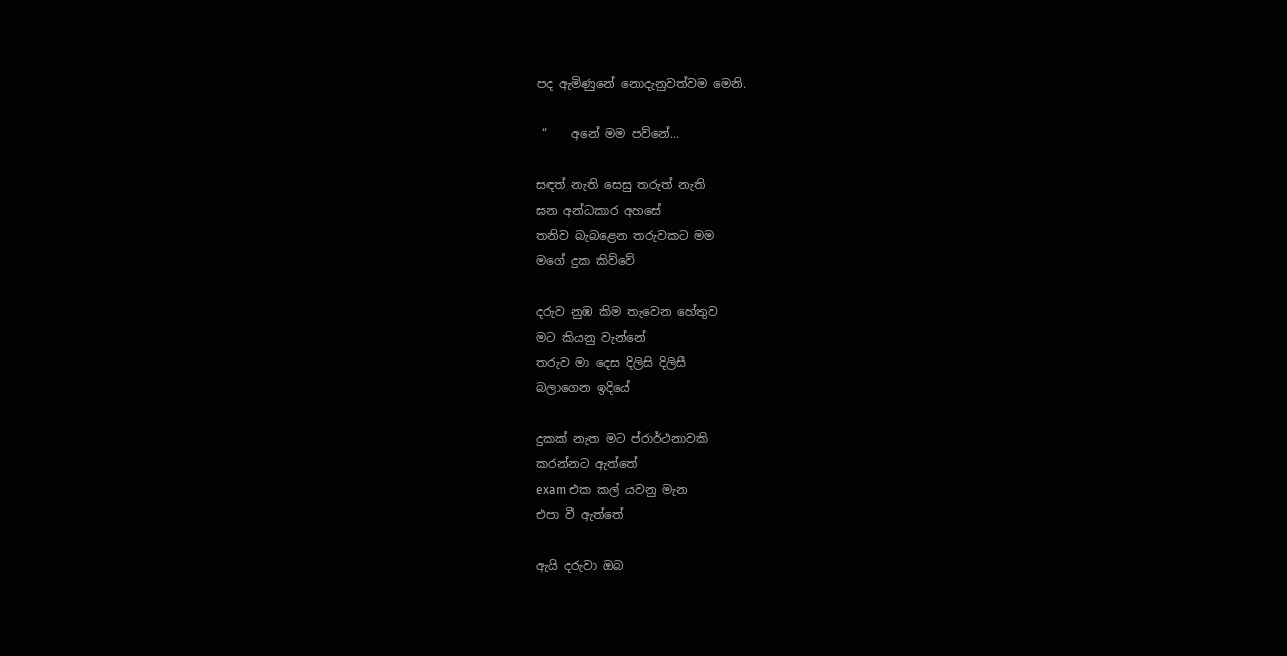පද ඇමිණුනේ නොදැනුවත්වම මෙනි.

 “    අනේ මම පව්නේ...

සඳත් නැති සෙසු තරුත් නැති
ඝන අන්ධකාර අහසේ
තනිව බැබළෙන තරුවකට මම
මගේ දුක කිව්වේ

දරුව නුඹ කිම තැවෙන හේතුව
මට කියනු වැන්නේ
තරුව මා දෙස දිලිසි දිලිසී
බලාගෙන ඉදියේ

දුකක් නැත මට ප්රාර්ථනාවකි
කරන්නට ඇත්තේ
exam එක කල් යවනු මැන
එපා වී ඇත්තේ

ඇයි දරුවා ඔබ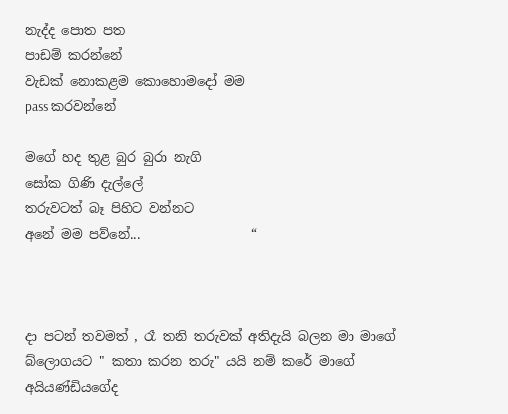නැද්ද පොත පත
පාඩම් කරන්නේ
වැඩක් නොකළම කොහොමදෝ මම
pass කරවන්නේ

මගේ හද තුළ බුර බුරා නැගි
සෝක ගිණි දැල්ලේ
තරුවටත් බෑ පිහිට වන්නට
අනේ මම පව්නේ...                 “



දා පටන් තවමත් , රෑ තනි තරුවක් අතිදැයි බලන මා මාගේ බ්ලොගයට " කතා කරන තරු" යයි නම් කරේ මාගේ අයියණ්ඩියගේද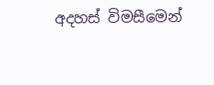අදහස් විමසීමෙන්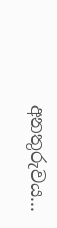අනතුරුවය...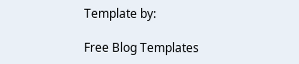Template by:

Free Blog Templates